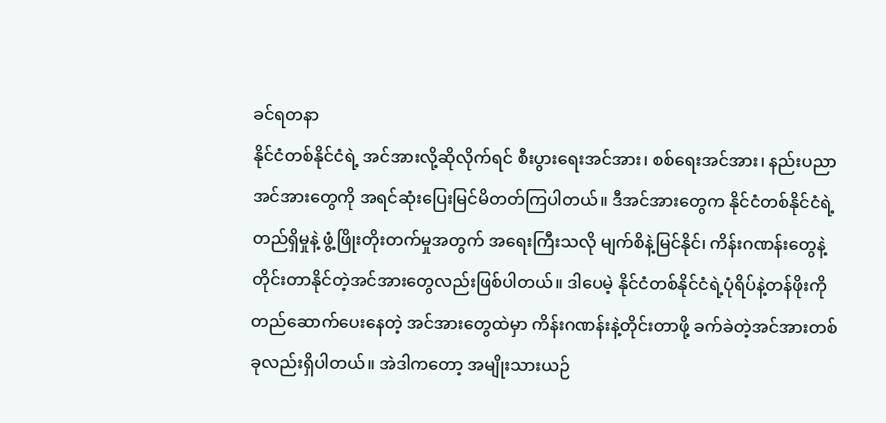ခင်ရတနာ
နိုင်ငံတစ်နိုင်ငံရဲ့ အင်အားလို့ဆိုလိုက်ရင် စီးပွားရေးအင်အား၊ စစ်ရေးအင်အား၊ နည်းပညာအင်အားတွေကို အရင်ဆုံးပြေးမြင်မိတတ်ကြပါတယ်။ ဒီအင်အားတွေက နိုင်ငံတစ်နိုင်ငံရဲ့တည်ရှိမှုနဲ့ ဖွံ့ဖြိုးတိုးတက်မှုအတွက် အရေးကြီးသလို မျက်စိနဲ့မြင်နိုင်၊ ကိန်းဂဏန်းတွေနဲ့ တိုင်းတာနိုင်တဲ့အင်အားတွေလည်းဖြစ်ပါတယ်။ ဒါပေမဲ့ နိုင်ငံတစ်နိုင်ငံရဲ့ပုံရိပ်နဲ့တန်ဖိုးကို တည်ဆောက်ပေးနေတဲ့ အင်အားတွေထဲမှာ ကိန်းဂဏန်းနဲ့တိုင်းတာဖို့ ခက်ခဲတဲ့အင်အားတစ်ခုလည်းရှိပါတယ်။ အဲဒါကတော့ အမျိုးသားယဉ်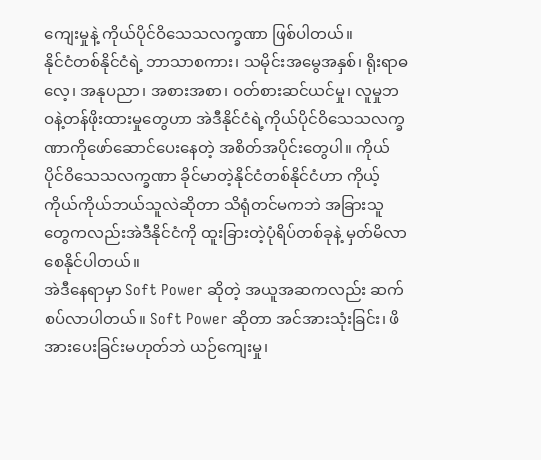ကျေးမှုနဲ့ ကိုယ်ပိုင်ဝိသေသလက္ခဏာ ဖြစ်ပါတယ်။
နိုင်ငံတစ်နိုင်ငံရဲ့ ဘာသာစကား၊ သမိုင်းအမွေအနှစ်၊ ရိုးရာဓလေ့၊ အနုပညာ၊ အစားအစာ၊ ဝတ်စားဆင်ယင်မှု၊ လူမှုဘဝနဲ့တန်ဖိုးထားမှုတွေဟာ အဲဒီနိုင်ငံရဲ့ကိုယ်ပိုင်ဝိသေသလက္ခဏာကိုဖော်ဆောင်ပေးနေတဲ့ အစိတ်အပိုင်းတွေပါ။ ကိုယ်ပိုင်ဝိသေသလက္ခဏာ ခိုင်မာတဲ့နိုင်ငံတစ်နိုင်ငံဟာ ကိုယ့်ကိုယ်ကိုယ်ဘယ်သူလဲဆိုတာ သိရုံတင်မကဘဲ အခြားသူတွေကလည်းအဲဒီနိုင်ငံကို ထူးခြားတဲ့ပုံရိပ်တစ်ခုနဲ့ မှတ်မိလာစေနိုင်ပါတယ်။
အဲဒီနေရာမှာ Soft Power ဆိုတဲ့ အယူအဆကလည်း ဆက်စပ်လာပါတယ်။ Soft Power ဆိုတာ အင်အားသုံးခြင်း၊ ဖိအားပေးခြင်းမဟုတ်ဘဲ ယဉ်ကျေးမှု၊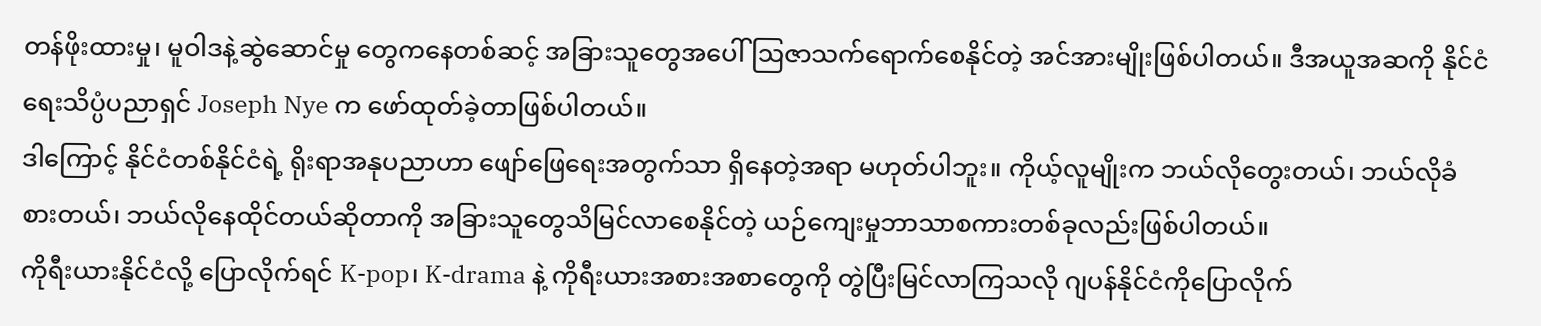တန်ဖိုးထားမှု၊ မူဝါဒနဲ့ဆွဲဆောင်မှု တွေကနေတစ်ဆင့် အခြားသူတွေအပေါ် ဩဇာသက်ရောက်စေနိုင်တဲ့ အင်အားမျိုးဖြစ်ပါတယ်။ ဒီအယူအဆကို နိုင်ငံရေးသိပ္ပံပညာရှင် Joseph Nye က ဖော်ထုတ်ခဲ့တာဖြစ်ပါတယ်။
ဒါကြောင့် နိုင်ငံတစ်နိုင်ငံရဲ့ ရိုးရာအနုပညာဟာ ဖျော်ဖြေရေးအတွက်သာ ရှိနေတဲ့အရာ မဟုတ်ပါဘူး။ ကိုယ့်လူမျိုးက ဘယ်လိုတွေးတယ်၊ ဘယ်လိုခံစားတယ်၊ ဘယ်လိုနေထိုင်တယ်ဆိုတာကို အခြားသူတွေသိမြင်လာစေနိုင်တဲ့ ယဉ်ကျေးမှုဘာသာစကားတစ်ခုလည်းဖြစ်ပါတယ်။
ကိုရီးယားနိုင်ငံလို့ ပြောလိုက်ရင် K-pop၊ K-drama နဲ့ ကိုရီးယားအစားအစာတွေကို တွဲပြီးမြင်လာကြသလို ဂျပန်နိုင်ငံကိုပြောလိုက်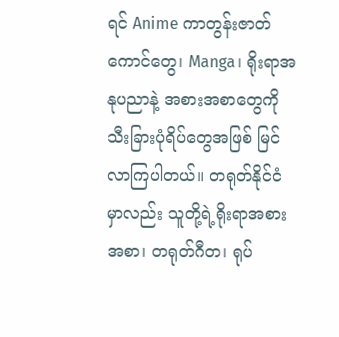ရင် Anime ကာတွန်းဇာတ်ကောင်တွေ၊ Manga၊ ရိုးရာအနုပညာနဲ့ အစားအစာတွေကို သီးခြားပုံရိပ်တွေအဖြစ် မြင်လာကြပါတယ်။ တရုတ်နိုင်ငံမှာလည်း သူတို့ရဲ့ရိုးရာအစားအစာ၊ တရုတ်ဂီတ၊ ရုပ်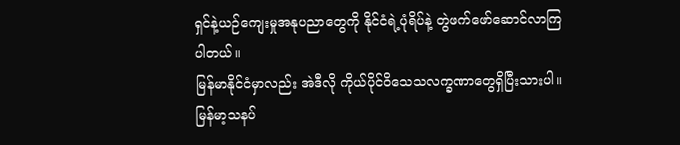ရှင်နဲ့ယဉ်ကျေးမှုအနုပညာတွေကို နိုင်ငံရဲ့ပုံရိပ်နဲ့ တွဲဖက်ဖော်ဆောင်လာကြပါတယ်။
မြန်မာနိုင်ငံမှာလည်း အဲဒီလို ကိုယ်ပိုင်ဝိသေသလက္ခဏာတွေရှိပြီးသားပါ။ မြန်မာ့သနပ်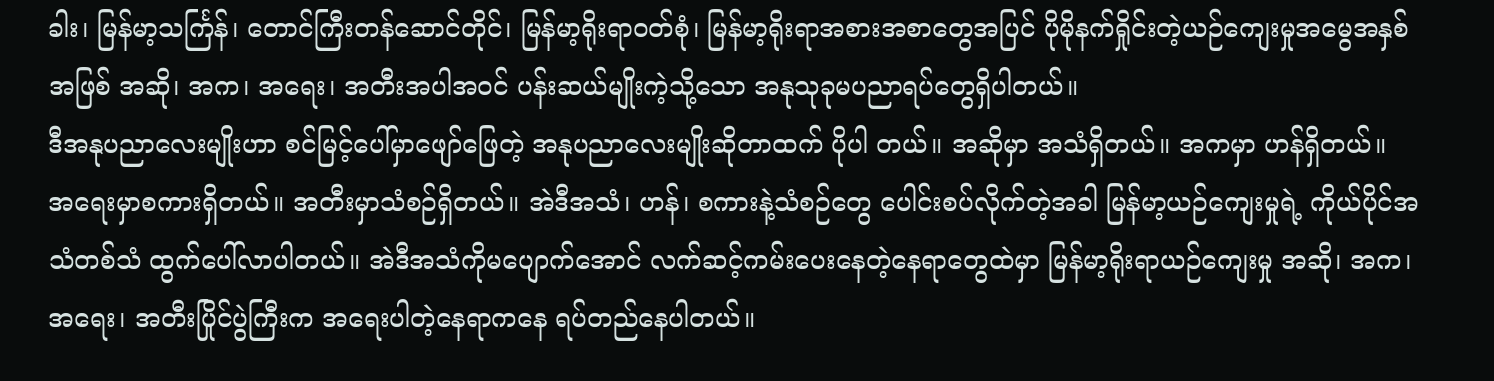ခါး၊ မြန်မာ့သင်္ကြန်၊ တောင်ကြီးတန်ဆောင်တိုင်၊ မြန်မာ့ရိုးရာဝတ်စုံ၊ မြန်မာ့ရိုးရာအစားအစာတွေအပြင် ပိုမိုနက်ရှိုင်းတဲ့ယဉ်ကျေးမှုအမွေအနှစ်အဖြစ် အဆို၊ အက၊ အရေး၊ အတီးအပါအဝင် ပန်းဆယ်မျိုးကဲ့သို့သော အနုသုခုမပညာရပ်တွေရှိပါတယ်။
ဒီအနုပညာလေးမျိုးဟာ စင်မြင့်ပေါ်မှာဖျော်ဖြေတဲ့ အနုပညာလေးမျိုးဆိုတာထက် ပိုပါ တယ်။ အဆိုမှာ အသံရှိတယ်။ အကမှာ ဟန်ရှိတယ်။ အရေးမှာစကားရှိတယ်။ အတီးမှာသံစဉ်ရှိတယ်။ အဲဒီအသံ၊ ဟန်၊ စကားနဲ့သံစဉ်တွေ ပေါင်းစပ်လိုက်တဲ့အခါ မြန်မာ့ယဉ်ကျေးမှုရဲ့ ကိုယ်ပိုင်အသံတစ်သံ ထွက်ပေါ်လာပါတယ်။ အဲဒီအသံကိုမပျောက်အောင် လက်ဆင့်ကမ်းပေးနေတဲ့နေရာတွေထဲမှာ မြန်မာ့ရိုးရာယဉ်ကျေးမှု အဆို၊ အက၊ အရေး၊ အတီးပြိုင်ပွဲကြီးက အရေးပါတဲ့နေရာကနေ ရပ်တည်နေပါတယ်။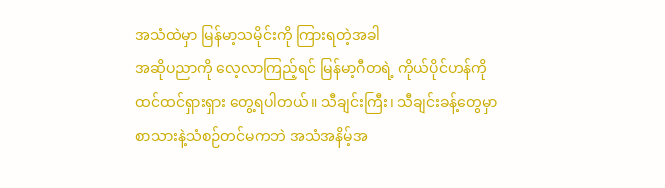အသံထဲမှာ မြန်မာ့သမိုင်းကို ကြားရတဲ့အခါ
အဆိုပညာကို လေ့လာကြည့်ရင် မြန်မာ့ဂီတရဲ့ ကိုယ်ပိုင်ဟန်ကို ထင်ထင်ရှားရှား တွေ့ရပါတယ်။ သီချင်းကြီး၊ သီချင်းခန့်တွေမှာ စာသားနဲ့သံစဉ်တင်မကဘဲ အသံအနိမ့်အ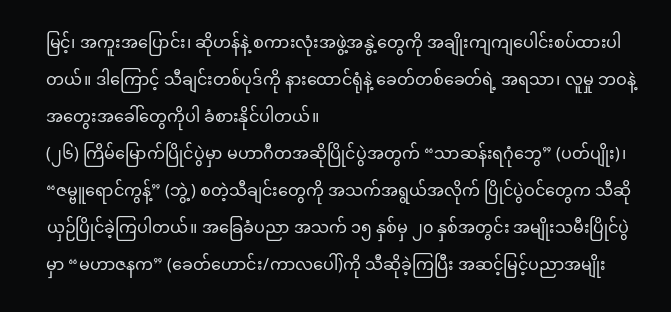မြင့်၊ အကူးအပြောင်း၊ ဆိုဟန်နဲ့ စကားလုံးအဖွဲ့အနွဲ့တွေကို အချိုးကျကျပေါင်းစပ်ထားပါတယ်။ ဒါကြောင့် သီချင်းတစ်ပုဒ်ကို နားထောင်ရုံနဲ့ ခေတ်တစ်ခေတ်ရဲ့ အရသာ၊ လူမှု ဘဝနဲ့အတွေးအခေါ်တွေကိုပါ ခံစားနိုင်ပါတယ်။
(၂၆) ကြိမ်မြောက်ပြိုင်ပွဲမှာ မဟာဂီတအဆိုပြိုင်ပွဲအတွက် “သာဆန်းရဂုံဘွေ” (ပတ်ပျိုး)၊ “ဇမ္ဗူရောင်ကွန့်” (ဘွဲ့) စတဲ့သီချင်းတွေကို အသက်အရွယ်အလိုက် ပြိုင်ပွဲဝင်တွေက သီဆိုယှဉ်ပြိုင်ခဲ့ကြပါတယ်။ အခြေခံပညာ အသက် ၁၅ နှစ်မှ ၂၀ နှစ်အတွင်း အမျိုးသမီးပြိုင်ပွဲမှာ “မဟာဇနက” (ခေတ်ဟောင်း/ကာလပေါ်)ကို သီဆိုခဲ့ကြပြီး အဆင့်မြင့်ပညာအမျိုး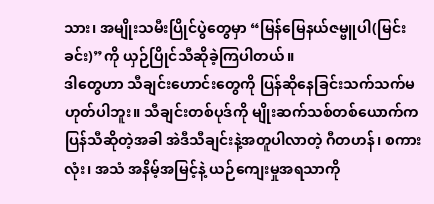သား၊ အမျိုးသမီးပြိုင်ပွဲတွေမှာ “မြန်မြေနယ်ဇမ္ဗူပါ(မြင်းခင်း)”ကို ယှဉ်ပြိုင်သီဆိုခဲ့ကြပါတယ်။
ဒါတွေဟာ သီချင်းဟောင်းတွေကို ပြန်ဆိုနေခြင်းသက်သက်မဟုတ်ပါဘူး။ သီချင်းတစ်ပုဒ်ကို မျိုးဆက်သစ်တစ်ယောက်က ပြန်သီဆိုတဲ့အခါ အဲဒီသီချင်းနဲ့အတူပါလာတဲ့ ဂီတဟန်၊ စကားလုံး၊ အသံ အနိမ့်အမြင့်နဲ့ ယဉ်ကျေးမှုအရသာကို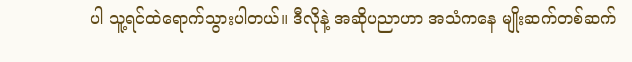ပါ သူ့ရင်ထဲရောက်သွားပါတယ်။ ဒီလိုနဲ့ အဆိုပညာဟာ အသံကနေ မျိုးဆက်တစ်ဆက်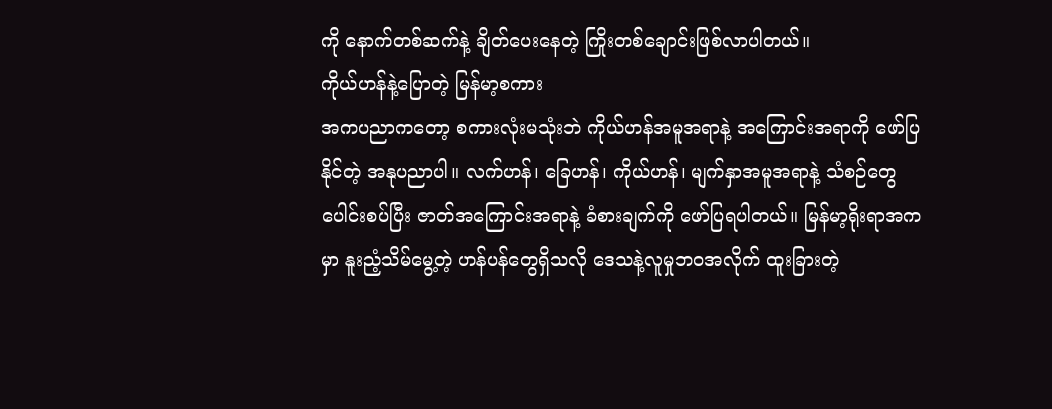ကို နောက်တစ်ဆက်နဲ့ ချိတ်ပေးနေတဲ့ ကြိုးတစ်ချောင်းဖြစ်လာပါတယ်။
ကိုယ်ဟန်နဲ့ပြောတဲ့ မြန်မာ့စကား
အကပညာကတော့ စကားလုံးမသုံးဘဲ ကိုယ်ဟန်အမူအရာနဲ့ အကြောင်းအရာကို ဖော်ပြ နိုင်တဲ့ အနုပညာပါ။ လက်ဟန်၊ ခြေဟန်၊ ကိုယ်ဟန်၊ မျက်နှာအမူအရာနဲ့ သံစဉ်တွေပေါင်းစပ်ပြီး ဇာတ်အကြောင်းအရာနဲ့ ခံစားချက်ကို ဖော်ပြရပါတယ်။ မြန်မာ့ရိုးရာအကမှာ နူးညံ့သိမ်မွေ့တဲ့ ဟန်ပန်တွေရှိသလို ဒေသနဲ့လူမှုဘဝအလိုက် ထူးခြားတဲ့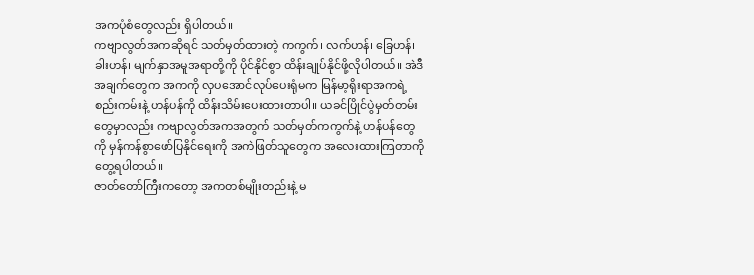အကပုံစံတွေလည်း ရှိပါတယ်။
ကဗျာလွတ်အကဆိုရင် သတ်မှတ်ထားတဲ့ ကကွက်၊ လက်ဟန်၊ ခြေဟန်၊ ခါးဟန်၊ မျက်နှာအမူအရာတို့ကို ပိုင်နိုင်စွာ ထိန်းချုပ်နိုင်ဖို့လိုပါတယ်။ အဲဒီအချက်တွေက အကကို လှပအောင်လုပ်ပေးရုံမက မြန်မာ့ရိုးရာအကရဲ့ စည်းကမ်းနဲ့ ဟန်ပန်ကို ထိန်းသိမ်းပေးထားတာပါ။ ယခင်ပြိုင်ပွဲမှတ်တမ်းတွေမှာလည်း ကဗျာလွတ်အကအတွက် သတ်မှတ်ကကွက်နဲ့ ဟန်ပန်တွေကို မှန်ကန်စွာဖော်ပြနိုင်ရေးကို အကဲဖြတ်သူတွေက အလေးထားကြတာကို တွေ့ရပါတယ်။
ဇာတ်တော်ကြီးကတော့ အကတစ်မျိုးတည်းနဲ့ မ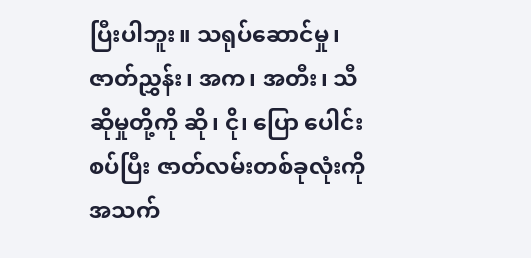ပြီးပါဘူး။ သရုပ်ဆောင်မှု၊ ဇာတ်ညွှန်း၊ အက၊ အတီး၊ သီဆိုမှုတို့ကို ဆို၊ ငို၊ ပြော ပေါင်းစပ်ပြီး ဇာတ်လမ်းတစ်ခုလုံးကို အသက်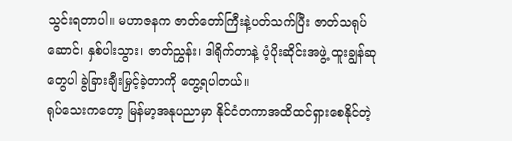သွင်းရတာပါ။ မဟာဇနက ဇာတ်တော်ကြီးနဲ့ပတ်သက်ပြီး ဇာတ်သရုပ်ဆောင်၊ နှစ်ပါးသွား၊ ဇာတ်ညွှန်း၊ ဒါရိုက်တာနဲ့ ပံ့ပိုးဆိုင်းအဖွဲ့ ထူးချွန်ဆုတွေပါ ခွဲခြားချီးမြှင့်ခဲ့တာကို တွေ့ရပါတယ်။
ရုပ်သေးကတော့ မြန်မာ့အနုပညာမှာ နိုင်ငံတကာအထိထင်ရှားစေနိုင်တဲ့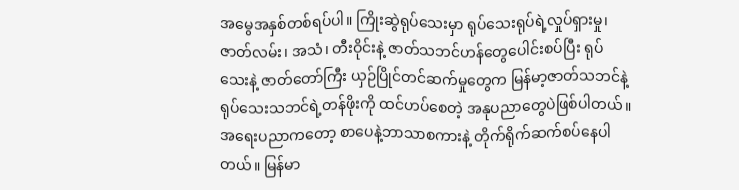အမွေအနှစ်တစ်ရပ်ပါ။ ကြိုးဆွဲရုပ်သေးမှာ ရုပ်သေးရုပ်ရဲ့လှုပ်ရှားမှု၊ ဇာတ်လမ်း၊ အသံ၊ တီးဝိုင်းနဲ့ ဇာတ်သဘင်ဟန်တွေပေါင်းစပ်ပြီး ရုပ်သေးနဲ့ ဇာတ်တော်ကြီး ယှဉ်ပြိုင်တင်ဆက်မှုတွေက မြန်မာ့ဇာတ်သဘင်နဲ့ ရုပ်သေးသဘင်ရဲ့တန်ဖိုးကို ထင်ဟပ်စေတဲ့ အနုပညာတွေပဲဖြစ်ပါတယ်။
အရေးပညာကတော့ စာပေနဲ့ဘာသာစကားနဲ့ တိုက်ရိုက်ဆက်စပ်နေပါတယ်။ မြန်မာ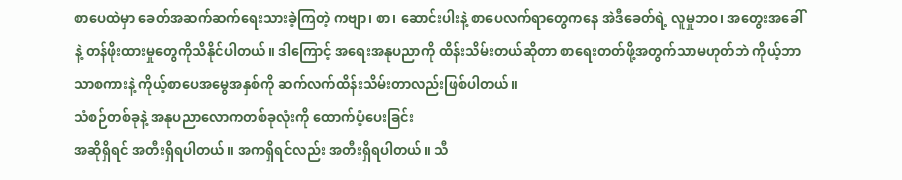စာပေထဲမှာ ခေတ်အဆက်ဆက်ရေးသားခဲ့ကြတဲ့ ကဗျာ၊ စာ၊ ဆောင်းပါးနဲ့ စာပေလက်ရာတွေကနေ အဲဒီခေတ်ရဲ့ လူမှုဘဝ၊ အတွေးအခေါ်နဲ့ တန်ဖိုးထားမှုတွေကိုသိနိုင်ပါတယ်။ ဒါကြောင့် အရေးအနုပညာကို ထိန်းသိမ်းတယ်ဆိုတာ စာရေးတတ်ဖို့အတွက်သာမဟုတ်ဘဲ ကိုယ့်ဘာသာစကားနဲ့ ကိုယ့်စာပေအမွေအနှစ်ကို ဆက်လက်ထိန်းသိမ်းတာလည်းဖြစ်ပါတယ်။
သံစဉ်တစ်ခုနဲ့ အနုပညာလောကတစ်ခုလုံးကို ထောက်ပံ့ပေးခြင်း
အဆိုရှိရင် အတီးရှိရပါတယ်။ အကရှိရင်လည်း အတီးရှိရပါတယ်။ သီ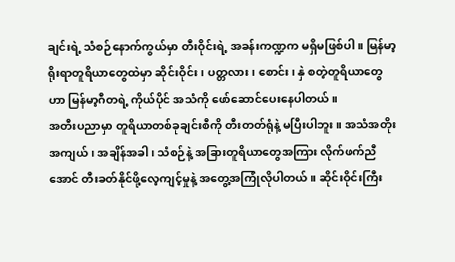ချင်းရဲ့ သံစဉ်နောက်ကွယ်မှာ တီးဝိုင်းရဲ့ အခန်းကဏ္ဍက မရှိမဖြစ်ပါ။ မြန်မာ့ရိုးရာတူရိယာတွေထဲမှာ ဆိုင်းဝိုင်း၊ ပတ္တလား၊ စောင်း၊ နှဲ စတဲ့တူရိယာတွေဟာ မြန်မာ့ဂီတရဲ့ ကိုယ်ပိုင် အသံကို ဖော်ဆောင်ပေးနေပါတယ်။
အတီးပညာမှာ တူရိယာတစ်ခုချင်းစီကို တီးတတ်ရုံနဲ့ မပြီးပါဘူး။ အသံအတိုးအကျယ်၊ အချိန်အခါ၊ သံစဉ်နဲ့ အခြားတူရိယာတွေအကြား လိုက်ဖက်ညီအောင် တီးခတ်နိုင်ဖို့လေ့ကျင့်မှုနဲ့ အတွေ့အကြုံလိုပါတယ်။ ဆိုင်းဝိုင်းကြီး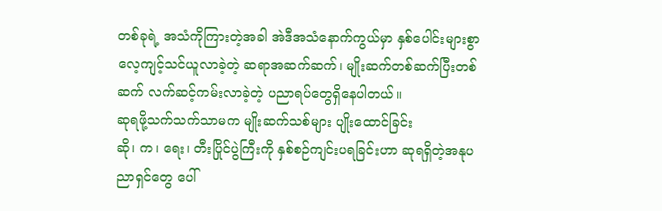တစ်ခုရဲ့ အသံကိုကြားတဲ့အခါ အဲဒီအသံနောက်ကွယ်မှာ နှစ်ပေါင်းများစွာ လေ့ကျင့်သင်ယူလာခဲ့တဲ့ ဆရာအဆက်ဆက်၊ မျိုးဆက်တစ်ဆက်ပြီးတစ်ဆက် လက်ဆင့်ကမ်းလာခဲ့တဲ့ ပညာရပ်တွေရှိနေပါတယ်။
ဆုရဖို့သက်သက်သာမက မျိုးဆက်သစ်များ ပျိုးထောင်ခြင်း
ဆို၊ က၊ ရေး၊ တီးပြိုင်ပွဲကြီးကို နှစ်စဉ်ကျင်းပရခြင်းဟာ ဆုရရှိတဲ့အနုပညာရှင်တွေ ပေါ်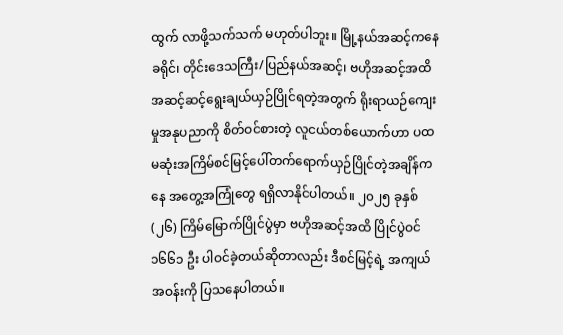ထွက် လာဖို့သက်သက် မဟုတ်ပါဘူး။ မြို့နယ်အဆင့်ကနေ ခရိုင်၊ တိုင်းဒေသကြီး/ပြည်နယ်အဆင့်၊ ဗဟိုအဆင့်အထိ အဆင့်ဆင့်ရွေးချယ်ယှဉ်ပြိုင်ရတဲ့အတွက် ရိုးရာယဉ်ကျေးမှုအနုပညာကို စိတ်ဝင်စားတဲ့ လူငယ်တစ်ယောက်ဟာ ပထမဆုံးအကြိမ်စင်မြင့်ပေါ်တက်ရောက်ယှဉ်ပြိုင်တဲ့အချိန်ကနေ အတွေ့အကြုံတွေ ရရှိလာနိုင်ပါတယ်။ ၂၀၂၅ ခုနှစ် (၂၆) ကြိမ်မြောက်ပြိုင်ပွဲမှာ ဗဟိုအဆင့်အထိ ပြိုင်ပွဲဝင် ၁၆၆၁ ဦး ပါဝင်ခဲ့တယ်ဆိုတာလည်း ဒီစင်မြင့်ရဲ့ အကျယ်အဝန်းကို ပြသနေပါတယ်။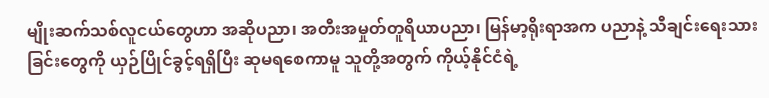မျိုးဆက်သစ်လူငယ်တွေဟာ အဆိုပညာ၊ အတီးအမှုတ်တူရိယာပညာ၊ မြန်မာ့ရိုးရာအက ပညာနဲ့ သီချင်းရေးသားခြင်းတွေကို ယှဉ်ပြိုင်ခွင့်ရရှိပြီး ဆုမရစေကာမူ သူတို့အတွက် ကိုယ့်နိုင်ငံရဲ့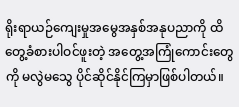ရိုးရာယဉ်ကျေးမှုအမွေအနှစ်အနုပညာကို ထိတွေ့ခံစားပါဝင်ဖူးတဲ့ အတွေ့အကြုံကောင်းတွေကို မလွဲမသွေ ပိုင်ဆိုင်နိုင်ကြမှာဖြစ်ပါတယ်။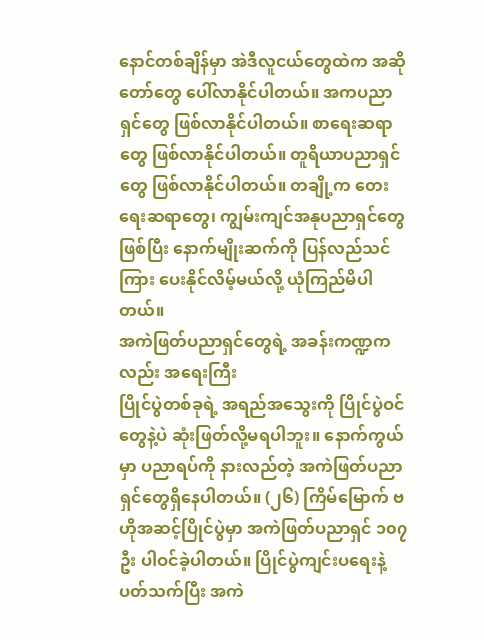နောင်တစ်ချိန်မှာ အဲဒီလူငယ်တွေထဲက အဆိုတော်တွေ ပေါ်လာနိုင်ပါတယ်။ အကပညာရှင်တွေ ဖြစ်လာနိုင်ပါတယ်။ စာရေးဆရာတွေ ဖြစ်လာနိုင်ပါတယ်။ တူရိယာပညာရှင်တွေ ဖြစ်လာနိုင်ပါတယ်။ တချို့က တေးရေးဆရာတွေ၊ ကျွမ်းကျင်အနုပညာရှင်တွေဖြစ်ပြီး နောက်မျိုးဆက်ကို ပြန်လည်သင်ကြား ပေးနိုင်လိမ့်မယ်လို့ ယုံကြည်မိပါတယ်။
အကဲဖြတ်ပညာရှင်တွေရဲ့ အခန်းကဏ္ဍကလည်း အရေးကြီး
ပြိုင်ပွဲတစ်ခုရဲ့ အရည်အသွေးကို ပြိုင်ပွဲဝင်တွေနဲ့ပဲ ဆုံးဖြတ်လို့မရပါဘူး။ နောက်ကွယ်မှာ ပညာရပ်ကို နားလည်တဲ့ အကဲဖြတ်ပညာရှင်တွေရှိနေပါတယ်။ (၂၆) ကြိမ်မြောက် ဗဟိုအဆင့်ပြိုင်ပွဲမှာ အကဲဖြတ်ပညာရှင် ၁၀၇ ဦး ပါဝင်ခဲ့ပါတယ်။ ပြိုင်ပွဲကျင်းပရေးနဲ့ပတ်သက်ပြီး အကဲ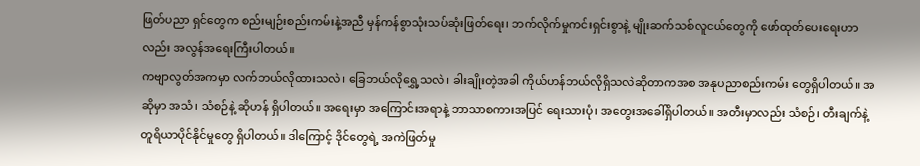ဖြတ်ပညာ ရှင်တွေက စည်းမျဉ်းစည်းကမ်းနဲ့အညီ မှန်ကန်စွာသုံးသပ်ဆုံးဖြတ်ရေး၊ ဘက်လိုက်မှုကင်းရှင်းစွာနဲ့ မျိုးဆက်သစ်လူငယ်တွေကို ဖော်ထုတ်ပေးရေးဟာလည်း အလွန်အရေးကြီးပါတယ်။
ကဗျာလွတ်အကမှာ လက်ဘယ်လိုထားသလဲ၊ ခြေဘယ်လိုရွှေ့သလဲ၊ ခါးချိုးတဲ့အခါ ကိုယ်ဟန်ဘယ်လိုရှိသလဲဆိုတာကအစ အနုပညာစည်းကမ်း တွေရှိပါတယ်။ အဆိုမှာ အသံ၊ သံစဉ်နဲ့ ဆိုဟန် ရှိပါတယ်။ အရေးမှာ အကြောင်းအရာနဲ့ ဘာသာစကားအပြင် ရေးသားပုံ၊ အတွေးအခေါ်ရှိပါတယ်။ အတီးမှာလည်း သံစဉ်၊ တီးချက်နဲ့ တူရိယာပိုင်နိုင်မှုတွေ ရှိပါတယ်။ ဒါကြောင့် ဒိုင်တွေရဲ့ အကဲဖြတ်မှု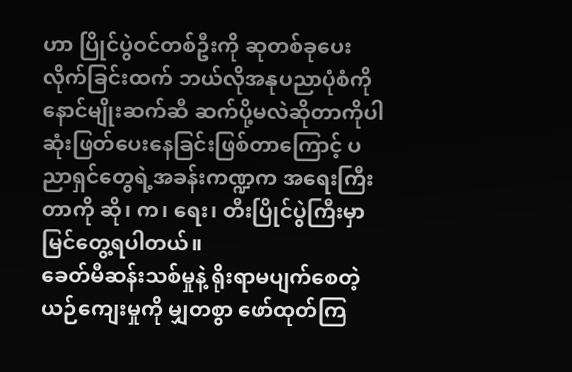ဟာ ပြိုင်ပွဲဝင်တစ်ဦးကို ဆုတစ်ခုပေးလိုက်ခြင်းထက် ဘယ်လိုအနုပညာပုံစံကို နောင်မျိုးဆက်ဆီ ဆက်ပို့မလဲဆိုတာကိုပါ ဆုံးဖြတ်ပေးနေခြင်းဖြစ်တာကြောင့် ပညာရှင်တွေရဲ့အခန်းကဏ္ဍက အရေးကြီးတာကို ဆို၊ က၊ ရေး၊ တီးပြိုင်ပွဲကြီးမှာ မြင်တွေ့ရပါတယ်။
ခေတ်မီဆန်းသစ်မှုနဲ့ ရိုးရာမပျက်စေတဲ့ ယဉ်ကျေးမှုကို မျှတစွာ ဖော်ထုတ်ကြ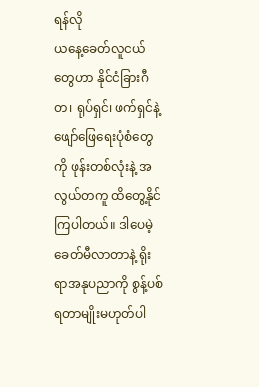ရန်လို
ယနေ့ခေတ်လူငယ်တွေဟာ နိုင်ငံခြားဂီတ၊ ရုပ်ရှင်၊ ဖက်ရှင်နဲ့ဖျော်ဖြေရေးပုံစံတွေကို ဖုန်းတစ်လုံးနဲ့ အလွယ်တကူ ထိတွေ့နိုင်ကြပါတယ်။ ဒါပေမဲ့ ခေတ်မီလာတာနဲ့ ရိုးရာအနုပညာကို စွန့်ပစ်ရတာမျိုးမဟုတ်ပါ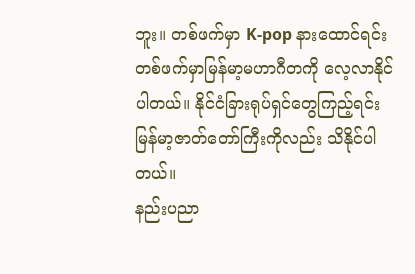ဘူး။ တစ်ဖက်မှာ K-pop နားထောင်ရင်း တစ်ဖက်မှာမြန်မာ့မဟာဂီတကို လေ့လာနိုင်ပါတယ်။ နိုင်ငံခြားရုပ်ရှင်တွေကြည့်ရင်း မြန်မာ့ဇာတ်တော်ကြီးကိုလည်း သိနိုင်ပါတယ်။
နည်းပညာ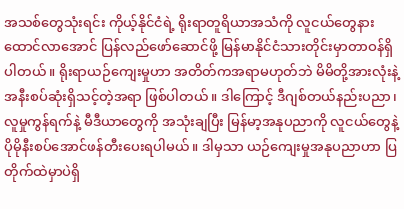အသစ်တွေသုံးရင်း ကိုယ့်နိုင်ငံရဲ့ ရိုးရာတူရိယာအသံကို လူငယ်တွေနားထောင်လာအောင် ပြန်လည်ဖော်ဆောင်ဖို့ မြန်မာနိုင်ငံသားတိုင်းမှာတာဝန်ရှိပါတယ်။ ရိုးရာယဉ်ကျေးမှုဟာ အတိတ်ကအရာမဟုတ်ဘဲ မိမိတို့အားလုံးနဲ့အနီးစပ်ဆုံးရှိသင့်တဲ့အရာ ဖြစ်ပါတယ်။ ဒါကြောင့် ဒီဂျစ်တယ်နည်းပညာ၊ လူမှုကွန်ရက်နဲ့ မီဒီယာတွေကို အသုံးချပြီး မြန်မာ့အနုပညာကို လူငယ်တွေနဲ့ ပိုမိုနီးစပ်အောင်ဖန်တီးပေးရပါမယ်။ ဒါမှသာ ယဉ်ကျေးမှုအနုပညာဟာ ပြတိုက်ထဲမှာပဲရှိ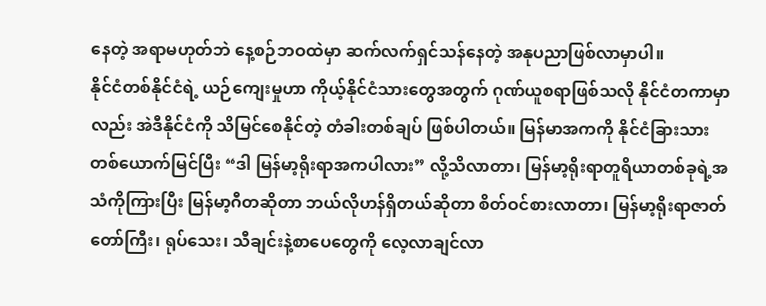နေတဲ့ အရာမဟုတ်ဘဲ နေ့စဉ်ဘဝထဲမှာ ဆက်လက်ရှင်သန်နေတဲ့ အနုပညာဖြစ်လာမှာပါ။
နိုင်ငံတစ်နိုင်ငံရဲ့ ယဉ်ကျေးမှုဟာ ကိုယ့်နိုင်ငံသားတွေအတွက် ဂုဏ်ယူစရာဖြစ်သလို နိုင်ငံတကာမှာလည်း အဲဒီနိုင်ငံကို သိမြင်စေနိုင်တဲ့ တံခါးတစ်ချပ် ဖြစ်ပါတယ်။ မြန်မာအကကို နိုင်ငံခြားသား တစ်ယောက်မြင်ပြီး “ဒါ မြန်မာ့ရိုးရာအကပါလား” လို့သိလာတာ၊ မြန်မာ့ရိုးရာတူရိယာတစ်ခုရဲ့အသံကိုကြားပြီး မြန်မာ့ဂီတဆိုတာ ဘယ်လိုဟန်ရှိတယ်ဆိုတာ စိတ်ဝင်စားလာတာ၊ မြန်မာ့ရိုးရာဇာတ်တော်ကြီး၊ ရုပ်သေး၊ သီချင်းနဲ့စာပေတွေကို လေ့လာချင်လာ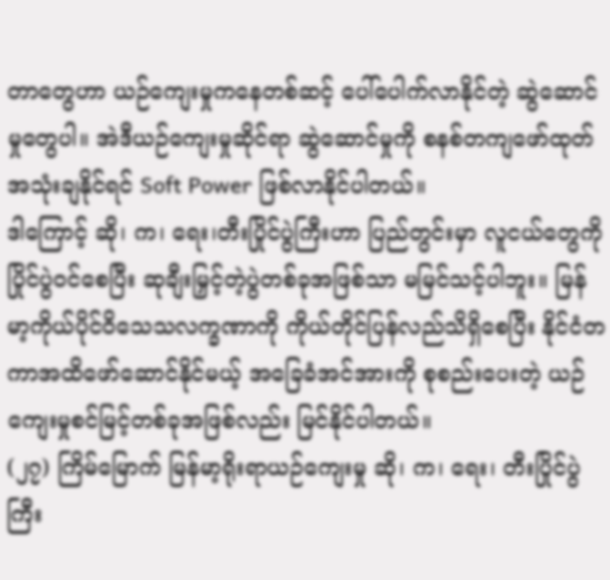တာတွေဟာ ယဉ်ကျေးမှုကနေတစ်ဆင့် ပေါ်ပေါက်လာနိုင်တဲ့ ဆွဲဆောင်မှုတွေပါ။ အဲဒီယဉ်ကျေးမှုဆိုင်ရာ ဆွဲဆောင်မှုကို စနစ်တကျဖော်ထုတ်အသုံးချနိုင်ရင် Soft Power ဖြစ်လာနိုင်ပါတယ်။
ဒါကြောင့် ဆို၊ က၊ ရေး၊တီးပြိုင်ပွဲကြီးဟာ ပြည်တွင်းမှာ လူငယ်တွေကိုပြိုင်ပွဲဝင်စေပြီး ဆုချီးမြှင့်တဲ့ပွဲတစ်ခုအဖြစ်သာ မမြင်သင့်ပါဘူး။ မြန်မာ့ကိုယ်ပိုင်ဝိသေသလက္ခဏာကို ကိုယ်တိုင်ပြန်လည်သိရှိစေပြီး နိုင်ငံတကာအထိဖော်ဆောင်နိုင်မယ့် အခြေခံအင်အားကို စုစည်းပေးတဲ့ ယဉ်ကျေးမှုစင်မြင့်တစ်ခုအဖြစ်လည်း မြင်နိုင်ပါတယ်။
(၂၇) ကြိမ်မြောက် မြန်မာ့ရိုးရာယဉ်ကျေးမှု ဆို၊ က၊ ရေး၊ တီးပြိုင်ပွဲကြီး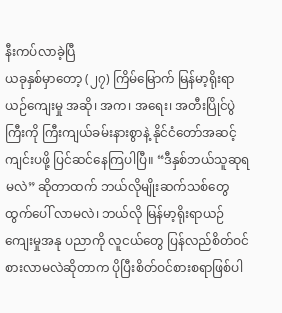နီးကပ်လာခဲ့ပြီ
ယခုနှစ်မှာတော့ (၂၇) ကြိမ်မြောက် မြန်မာ့ရိုးရာ ယဉ်ကျေးမှု အဆို၊ အက၊ အရေး၊ အတီးပြိုင်ပွဲကြီးကို ကြီးကျယ်ခမ်းနားစွာနဲ့ နိုင်ငံတော်အဆင့် ကျင်းပဖို့ ပြင်ဆင်နေကြပါပြီ။ “ဒီနှစ်ဘယ်သူဆုရမလဲ” ဆိုတာထက် ဘယ်လိုမျိုးဆက်သစ်တွေ ထွက်ပေါ် လာမလဲ၊ ဘယ်လို မြန်မာ့ရိုးရာယဉ်ကျေးမှုအနု ပညာကို လူငယ်တွေ ပြန်လည်စိတ်ဝင်စားလာမလဲဆိုတာက ပိုပြီးစိတ်ဝင်စားစရာဖြစ်ပါ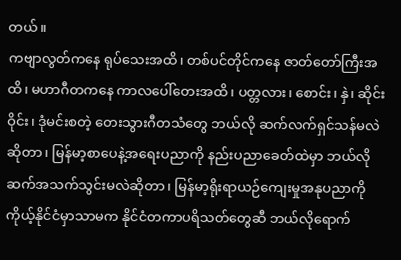တယ်။
ကဗျာလွတ်ကနေ ရုပ်သေးအထိ၊ တစ်ပင်တိုင်ကနေ ဇာတ်တော်ကြီးအထိ၊ မဟာဂီတကနေ ကာလပေါ်တေးအထိ၊ ပတ္တလား၊ စောင်း၊ နှဲ၊ ဆိုင်းဝိုင်း၊ ဒုံမင်းစတဲ့ တေးသွားဂီတသံတွေ ဘယ်လို ဆက်လက်ရှင်သန်မလဲဆိုတာ၊ မြန်မာ့စာပေနဲ့အရေးပညာကို နည်းပညာခေတ်ထဲမှာ ဘယ်လိုဆက်အသက်သွင်းမလဲဆိုတာ၊ မြန်မာ့ရိုးရာယဉ်ကျေးမှုအနုပညာကို ကိုယ့်နိုင်ငံမှာသာမက နိုင်ငံတကာပရိသတ်တွေဆီ ဘယ်လိုရောက်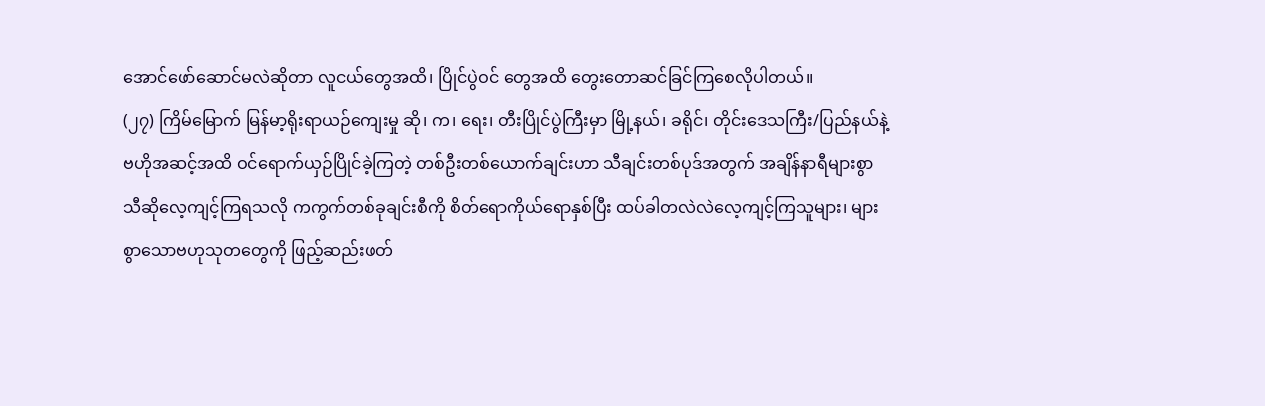အောင်ဖော်ဆောင်မလဲဆိုတာ လူငယ်တွေအထိ၊ ပြိုင်ပွဲဝင် တွေအထိ တွေးတောဆင်ခြင်ကြစေလိုပါတယ်။
(၂၇) ကြိမ်မြောက် မြန်မာ့ရိုးရာယဉ်ကျေးမှု ဆို၊ က၊ ရေး၊ တီးပြိုင်ပွဲကြီးမှာ မြို့နယ်၊ ခရိုင်၊ တိုင်းဒေသကြီး/ပြည်နယ်နဲ့ ဗဟိုအဆင့်အထိ ဝင်ရောက်ယှဉ်ပြိုင်ခဲ့ကြတဲ့ တစ်ဦးတစ်ယောက်ချင်းဟာ သီချင်းတစ်ပုဒ်အတွက် အချိန်နာရီများစွာ သီဆိုလေ့ကျင့်ကြရသလို ကကွက်တစ်ခုချင်းစီကို စိတ်ရောကိုယ်ရောနှစ်ပြီး ထပ်ခါတလဲလဲလေ့ကျင့်ကြသူများ၊ များစွာသောဗဟုသုတတွေကို ဖြည့်ဆည်းဖတ်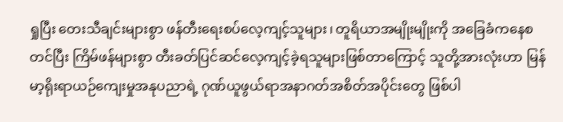ရှုပြီး တေးသီချင်းများစွာ ဖန်တီးရေးစပ်လေ့ကျင့်သူများ၊ တူရိယာအမျိုးမျိုးကို အခြေခံကနေစတင်ပြီး ကြိမ်ဖန်များစွာ တီးခတ်ပြင်ဆင်လေ့ကျင့်ခဲ့ရသူများဖြစ်တာကြောင့် သူတို့အားလုံးဟာ မြန်မာ့ရိုးရာယဉ်ကျေးမှုအနုပညာရဲ့ ဂုဏ်ယူဖွယ်ရာအနာဂတ်အစိတ်အပိုင်းတွေ ဖြစ်ပါ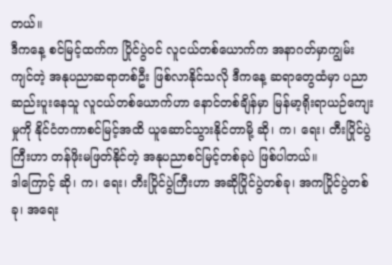တယ်။
ဒီကနေ့ စင်မြင့်ထက်က ပြိုင်ပွဲဝင် လူငယ်တစ်ယောက်က အနာဂတ်မှာကျွမ်းကျင်တဲ့ အနုပညာဆရာတစ်ဦး ဖြစ်လာနိုင်သလို ဒီကနေ့ ဆရာတွေထံမှာ ပညာဆည်းပူးနေသူ လူငယ်တစ်ယောက်ဟာ နောင်တစ်ချိန်မှာ မြန်မာ့ရိုးရာယဉ်ကျေးမှုကို နိုင်ငံတကာစင်မြင့်အထိ ယူဆောင်သွားနိုင်တာမို့ ဆို၊ က၊ ရေး၊ တီးပြိုင်ပွဲကြီးဟာ တန်ဖိုးမဖြတ်နိုင်တဲ့ အနုပညာစင်မြင့်တစ်ခုပဲ ဖြစ်ပါတယ်။
ဒါကြောင့် ဆို၊ က၊ ရေး၊ တီးပြိုင်ပွဲကြီးဟာ အဆိုပြိုင်ပွဲတစ်ခု၊ အကပြိုင်ပွဲတစ်ခု၊ အရေး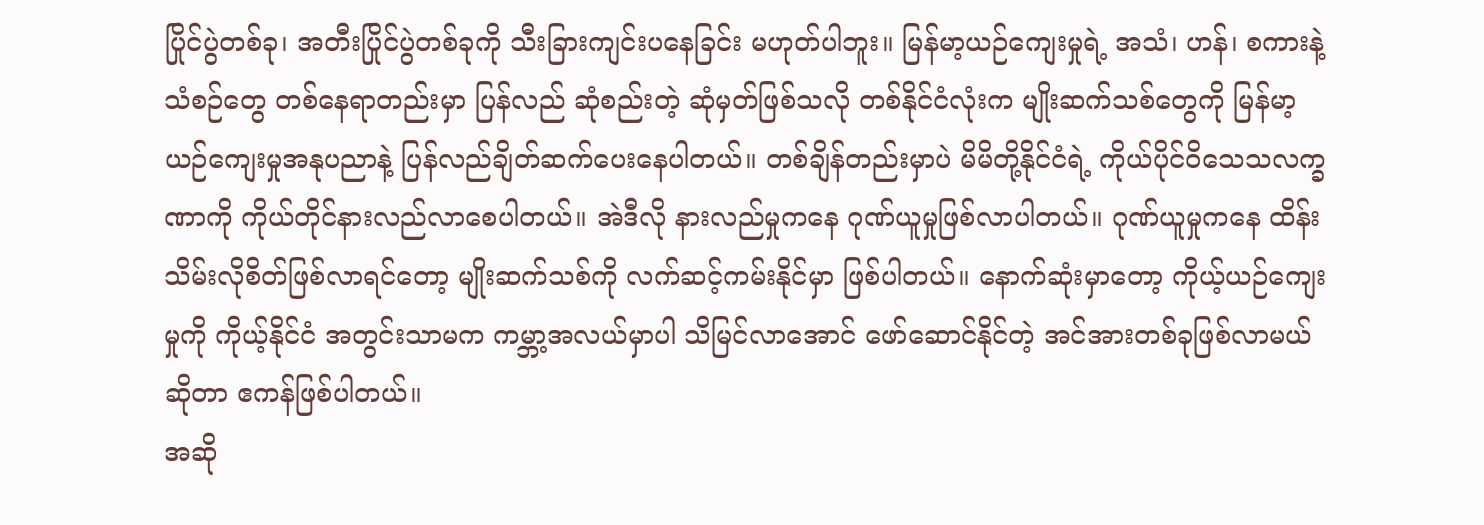ပြိုင်ပွဲတစ်ခု၊ အတီးပြိုင်ပွဲတစ်ခုကို သီးခြားကျင်းပနေခြင်း မဟုတ်ပါဘူး။ မြန်မာ့ယဉ်ကျေးမှုရဲ့ အသံ၊ ဟန်၊ စကားနဲ့ သံစဉ်တွေ တစ်နေရာတည်းမှာ ပြန်လည် ဆုံစည်းတဲ့ ဆုံမှတ်ဖြစ်သလို တစ်နိုင်ငံလုံးက မျိုးဆက်သစ်တွေကို မြန်မာ့ယဉ်ကျေးမှုအနုပညာနဲ့ ပြန်လည်ချိတ်ဆက်ပေးနေပါတယ်။ တစ်ချိန်တည်းမှာပဲ မိမိတို့နိုင်ငံရဲ့ ကိုယ်ပိုင်ဝိသေသလက္ခဏာကို ကိုယ်တိုင်နားလည်လာစေပါတယ်။ အဲဒီလို နားလည်မှုကနေ ဂုဏ်ယူမှုဖြစ်လာပါတယ်။ ဂုဏ်ယူမှုကနေ ထိန်းသိမ်းလိုစိတ်ဖြစ်လာရင်တော့ မျိုးဆက်သစ်ကို လက်ဆင့်ကမ်းနိုင်မှာ ဖြစ်ပါတယ်။ နောက်ဆုံးမှာတော့ ကိုယ့်ယဉ်ကျေးမှုကို ကိုယ့်နိုင်ငံ အတွင်းသာမက ကမ္ဘာ့အလယ်မှာပါ သိမြင်လာအောင် ဖော်ဆောင်နိုင်တဲ့ အင်အားတစ်ခုဖြစ်လာမယ်ဆိုတာ ဧကန်ဖြစ်ပါတယ်။
အဆို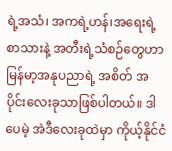ရဲ့အသံ၊ အကရဲ့ဟန်၊အရေးရဲ့စာသားနဲ့ အတီးရဲ့သံစဉ်တွေဟာ မြန်မာ့အနုပညာရဲ့ အစိတ် အပိုင်းလေးခုသာဖြစ်ပါတယ်။ ဒါပေမဲ့ အဲဒီလေးခုထဲမှာ ကိုယ့်နိုင်ငံ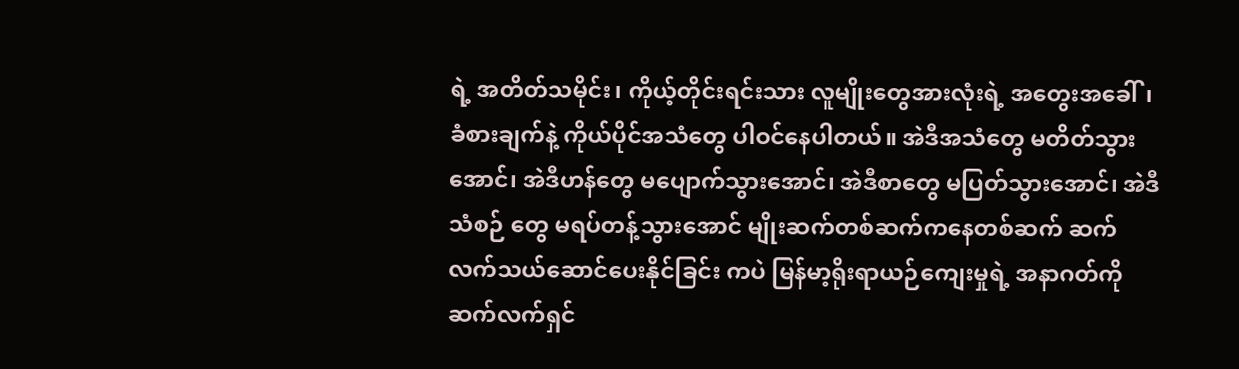ရဲ့ အတိတ်သမိုင်း၊ ကိုယ့်တိုင်းရင်းသား လူမျိုးတွေအားလုံးရဲ့ အတွေးအခေါ်၊ ခံစားချက်နဲ့ ကိုယ်ပိုင်အသံတွေ ပါဝင်နေပါတယ်။ အဲဒီအသံတွေ မတိတ်သွားအောင်၊ အဲဒီဟန်တွေ မပျောက်သွားအောင်၊ အဲဒီစာတွေ မပြတ်သွားအောင်၊ အဲဒီသံစဉ် တွေ မရပ်တန့်သွားအောင် မျိုးဆက်တစ်ဆက်ကနေတစ်ဆက် ဆက်လက်သယ်ဆောင်ပေးနိုင်ခြင်း ကပဲ မြန်မာ့ရိုးရာယဉ်ကျေးမှုရဲ့ အနာဂတ်ကို ဆက်လက်ရှင်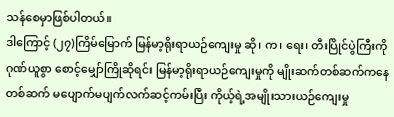သန်စေမှာဖြစ်ပါတယ်။
ဒါကြောင့် (၂၇)ကြိမ်မြောက် မြန်မာ့ရိုးရာယဉ်ကျေးမှု ဆို၊ က၊ ရေး၊ တီးပြိုင်ပွဲကြီးကို ဂုဏ်ယူစွာ စောင့်မျှော်ကြိုဆိုရင်း မြန်မာ့ရိုးရာယဉ်ကျေးမှုကို မျိုးဆက်တစ်ဆက်ကနေတစ်ဆက် မပျောက်မပျက်လက်ဆင့်ကမ်းပြီး ကိုယ့်ရဲ့အမျိုးသားယဉ်ကျေးမှု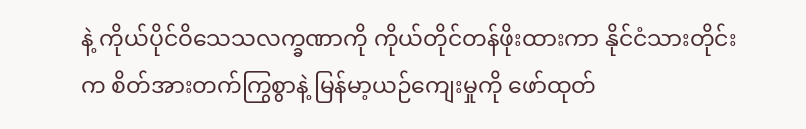နဲ့ ကိုယ်ပိုင်ဝိသေသလက္ခဏာကို ကိုယ်တိုင်တန်ဖိုးထားကာ နိုင်ငံသားတိုင်းက စိတ်အားတက်ကြွစွာနဲ့ မြန်မာ့ယဉ်ကျေးမှုကို ဖော်ထုတ်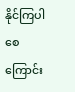နိုင်ကြပါစေကြောင်း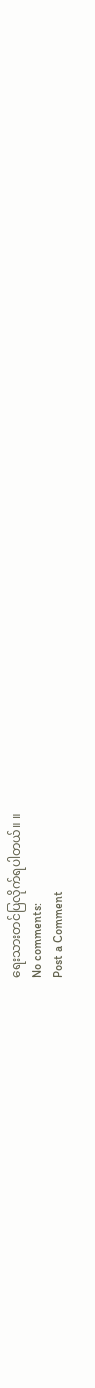ရေးသားတင်ပြလိုက်ရပါတယ်။ ။
No comments:
Post a Comment